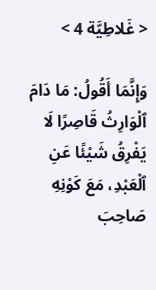< غَلاطِيَّة 4 >

وَإِنَّمَا أَقُولُ: مَا دَامَ ٱلْوَارِثُ قَاصِرًا لَا يَفْرِقُ شَيْئًا عَنِ ٱلْعَبْدِ، مَعَ كَوْنِهِ صَاحِبَ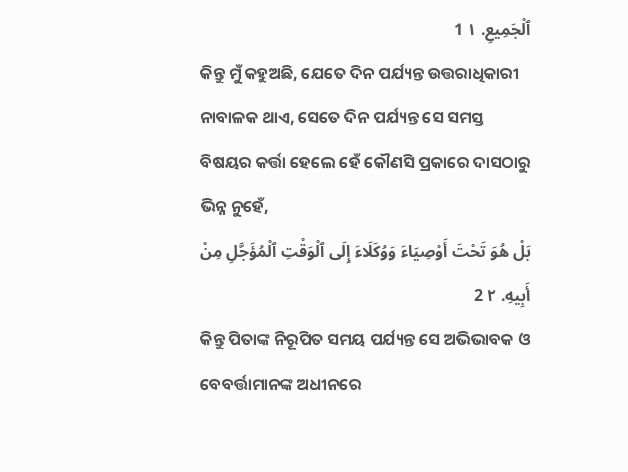ٱلْجَمِيعِ. ١ 1
କିନ୍ତୁ ମୁଁ କହୁଅଛି, ଯେତେ ଦିନ ପର୍ଯ୍ୟନ୍ତ ଉତ୍ତରାଧିକାରୀ ନାବାଳକ ଥାଏ, ସେତେ ଦିନ ପର୍ଯ୍ୟନ୍ତ ସେ ସମସ୍ତ ବିଷୟର କର୍ତ୍ତା ହେଲେ ହେଁ କୌଣସି ପ୍ରକାରେ ଦାସଠାରୁ ଭିନ୍ନ ନୁହେଁ,
بَلْ هُوَ تَحْتَ أَوْصِيَاءَ وَوُكَلَاءَ إِلَى ٱلْوَقْتِ ٱلْمُؤَجَّلِ مِنْ أَبِيهِ. ٢ 2
କିନ୍ତୁ ପିତାଙ୍କ ନିରୂପିତ ସମୟ ପର୍ଯ୍ୟନ୍ତ ସେ ଅଭିଭାବକ ଓ ବେବର୍ତ୍ତାମାନଙ୍କ ଅଧୀନରେ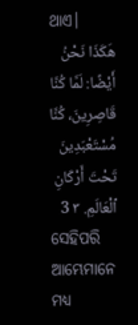ଥାଏ।
هَكَذَا نَحْنُ أَيْضًا: لَمَّا كُنَّا قَاصِرِينَ، كُنَّا مُسْتَعْبَدِينَ تَحْتَ أَرْكَانِ ٱلْعَالَمِ. ٣ 3
ସେହିପରି ଆମ୍ଭେମାନେ ମଧ୍ୟ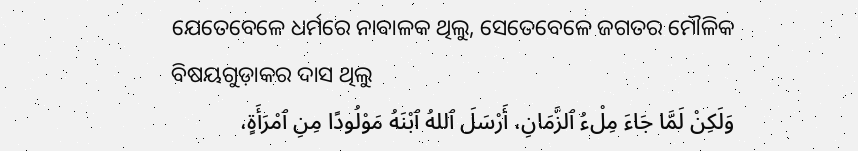ଯେତେବେଳେ ଧର୍ମରେ ନାବାଳକ ଥିଲୁ, ସେତେବେଳେ ଜଗତର ମୌଳିକ ବିଷୟଗୁଡ଼ାକର ଦାସ ଥିଲୁ
وَلَكِنْ لَمَّا جَاءَ مِلْءُ ٱلزَّمَانِ، أَرْسَلَ ٱللهُ ٱبْنَهُ مَوْلُودًا مِنِ ٱمْرَأَةٍ،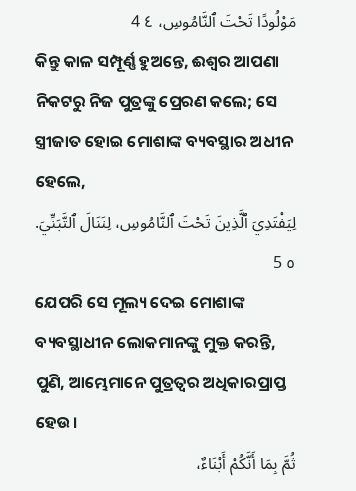مَوْلُودًا تَحْتَ ٱلنَّامُوسِ، ٤ 4
କିନ୍ତୁ କାଳ ସମ୍ପୂର୍ଣ୍ଣ ହୁଅନ୍ତେ, ଈଶ୍ବର ଆପଣା ନିକଟରୁ ନିଜ ପୁତ୍ରଙ୍କୁ ପ୍ରେରଣ କଲେ; ସେ ସ୍ତ୍ରୀଜାତ ହୋଇ ମୋଶାଙ୍କ ବ୍ୟବସ୍ଥାର ଅଧୀନ ହେଲେ,
لِيَفْتَدِيَ ٱلَّذِينَ تَحْتَ ٱلنَّامُوسِ، لِنَنَالَ ٱلتَّبَنِّيَ. ٥ 5
ଯେପରି ସେ ମୂଲ୍ୟ ଦେଇ ମୋଶାଙ୍କ ବ୍ୟବସ୍ଥାଧୀନ ଲୋକମାନଙ୍କୁ ମୁକ୍ତ କରନ୍ତି, ପୁଣି, ଆମ୍ଭେମାନେ ପୁତ୍ରତ୍ୱର ଅଧିକାରପ୍ରାପ୍ତ ହେଉ।
ثُمَّ بِمَا أَنَّكُمْ أَبْنَاءٌ،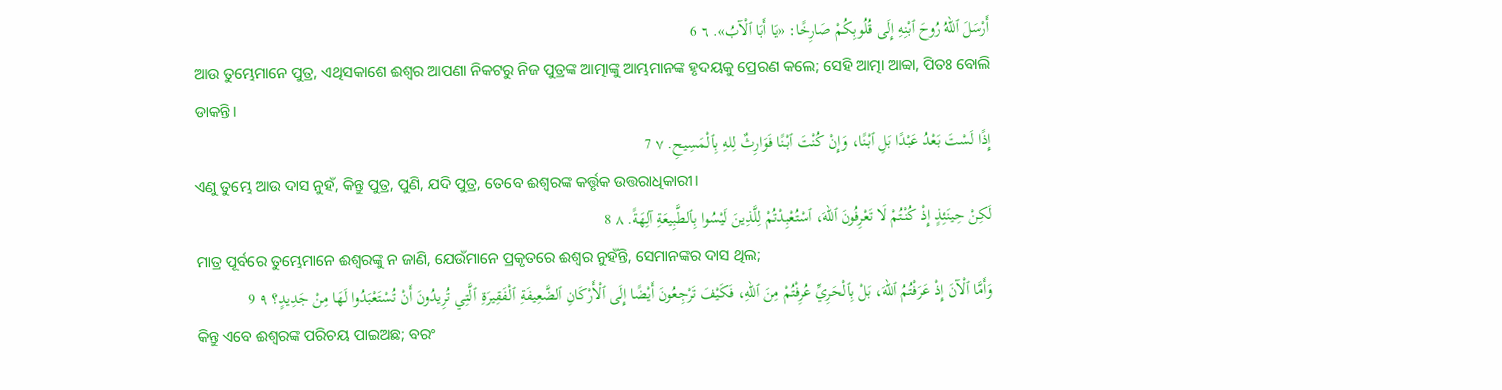أَرْسَلَ ٱللهُ رُوحَ ٱبْنِهِ إِلَى قُلُوبِكُمْ صَارِخًا: «يَا أَبَا ٱلْآبُ». ٦ 6
ଆଉ ତୁମ୍ଭେମାନେ ପୁତ୍ର, ଏଥିସକାଶେ ଈଶ୍ବର ଆପଣା ନିକଟରୁ ନିଜ ପୁତ୍ରଙ୍କ ଆତ୍ମାଙ୍କୁ ଆମ୍ଭମାନଙ୍କ ହୃଦୟକୁ ପ୍ରେରଣ କଲେ; ସେହି ଆତ୍ମା ଆବ୍ବା, ପିତଃ ବୋଲି ଡାକନ୍ତି।
إِذًا لَسْتَ بَعْدُ عَبْدًا بَلِ ٱبْنًا، وَإِنْ كُنْتَ ٱبْنًا فَوَارِثٌ لِلهِ بِٱلْمَسِيحِ. ٧ 7
ଏଣୁ ତୁମ୍ଭେ ଆଉ ଦାସ ନୁହଁ, କିନ୍ତୁ ପୁତ୍ର, ପୁଣି, ଯଦି ପୁତ୍ର, ତେବେ ଈଶ୍ବରଙ୍କ କର୍ତ୍ତୃକ ଉତ୍ତରାଧିକାରୀ।
لَكِنْ حِينَئِذٍ إِذْ كُنْتُمْ لَا تَعْرِفُونَ ٱللهَ، ٱسْتُعْبِدْتُمْ لِلَّذِينَ لَيْسُوا بِٱلطَّبِيعَةِ آلِهَةً. ٨ 8
ମାତ୍ର ପୂର୍ବରେ ତୁମ୍ଭେମାନେ ଈଶ୍ବରଙ୍କୁ ନ ଜାଣି, ଯେଉଁମାନେ ପ୍ରକୃତରେ ଈଶ୍ବର ନୁହଁନ୍ତି, ସେମାନଙ୍କର ଦାସ ଥିଲ;
وَأَمَّا ٱلْآنَ إِذْ عَرَفْتُمُ ٱللهَ، بَلْ بِٱلْحَرِيِّ عُرِفْتُمْ مِنَ ٱللهِ، فَكَيْفَ تَرْجِعُونَ أَيْضًا إِلَى ٱلْأَرْكَانِ ٱلضَّعِيفَةِ ٱلْفَقِيرَةِ ٱلَّتِي تُرِيدُونَ أَنْ تُسْتَعْبَدُوا لَهَا مِنْ جَدِيدٍ؟ ٩ 9
କିନ୍ତୁ ଏବେ ଈଶ୍ବରଙ୍କ ପରିଚୟ ପାଇଅଛ; ବରଂ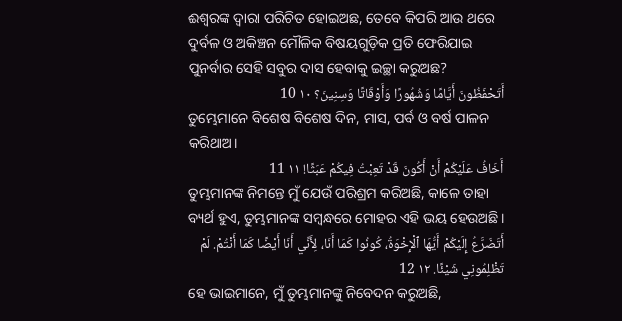ଈଶ୍ବରଙ୍କ ଦ୍ୱାରା ପରିଚିତ ହୋଇଅଛ, ତେବେ କିପରି ଆଉ ଥରେ ଦୁର୍ବଳ ଓ ଅକିଞ୍ଚନ ମୌଳିକ ବିଷୟଗୁଡ଼ିକ ପ୍ରତି ଫେରିଯାଇ ପୁନର୍ବାର ସେହି ସବୁର ଦାସ ହେବାକୁ ଇଚ୍ଛା କରୁଅଛ?
أَتَحْفَظُونَ أَيَّامًا وَشُهُورًا وَأَوْقَاتًا وَسِنِينَ؟ ١٠ 10
ତୁମ୍ଭେମାନେ ବିଶେଷ ବିଶେଷ ଦିନ, ମାସ, ପର୍ବ ଓ ବର୍ଷ ପାଳନ କରିଥାଅ।
أَخَافُ عَلَيْكُمْ أَنْ أَكُونَ قَدْ تَعِبْتُ فِيكُمْ عَبَثًا! ١١ 11
ତୁମ୍ଭମାନଙ୍କ ନିମନ୍ତେ ମୁଁ ଯେଉଁ ପରିଶ୍ରମ କରିଅଛି, କାଳେ ତାହା ବ୍ୟର୍ଥ ହୁଏ, ତୁମ୍ଭମାନଙ୍କ ସମ୍ବନ୍ଧରେ ମୋହର ଏହି ଭୟ ହେଉଅଛି।
أَتَضَرَّعُ إِلَيْكُمْ أَيُّهَا ٱلْإِخْوَةُ، كُونُوا كَمَا أَنَا، لِأَنِّي أَنَا أَيْضًا كَمَا أَنْتُمْ. لَمْ تَظْلِمُونِي شَيْئًا. ١٢ 12
ହେ ଭାଇମାନେ, ମୁଁ ତୁମ୍ଭମାନଙ୍କୁ ନିବେଦନ କରୁଅଛି,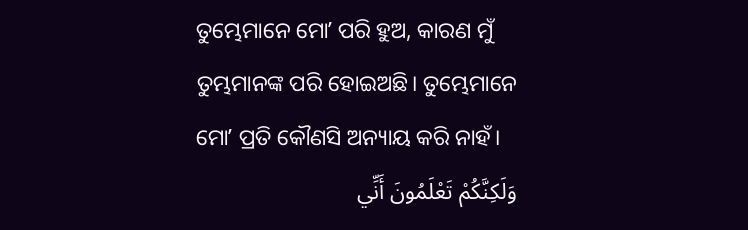ତୁମ୍ଭେମାନେ ମୋʼ ପରି ହୁଅ, କାରଣ ମୁଁ ତୁମ୍ଭମାନଙ୍କ ପରି ହୋଇଅଛି। ତୁମ୍ଭେମାନେ ମୋʼ ପ୍ରତି କୌଣସି ଅନ୍ୟାୟ କରି ନାହଁ।
وَلَكِنَّكُمْ تَعْلَمُونَ أَنِّي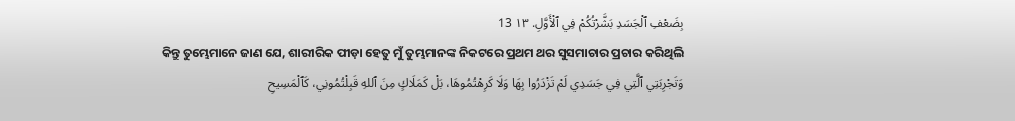بِضَعْفِ ٱلْجَسَدِ بَشَّرْتُكُمْ فِي ٱلْأَوَّلِ. ١٣ 13
କିନ୍ତୁ ତୁମ୍ଭେମାନେ ଜାଣ ଯେ, ଶାରୀରିକ ପୀଡ଼ା ହେତୁ ମୁଁ ତୁମ୍ଭମାନଙ୍କ ନିକଟରେ ପ୍ରଥମ ଥର ସୁସମାଚାର ପ୍ରଚାର କରିଥିଲି
وَتَجْرِبَتِي ٱلَّتِي فِي جَسَدِي لَمْ تَزْدَرُوا بِهَا وَلَا كَرِهْتُمُوهَا، بَلْ كَمَلَاكٍ مِنَ ٱللهِ قَبِلْتُمُونِي، كَٱلْمَسِيحِ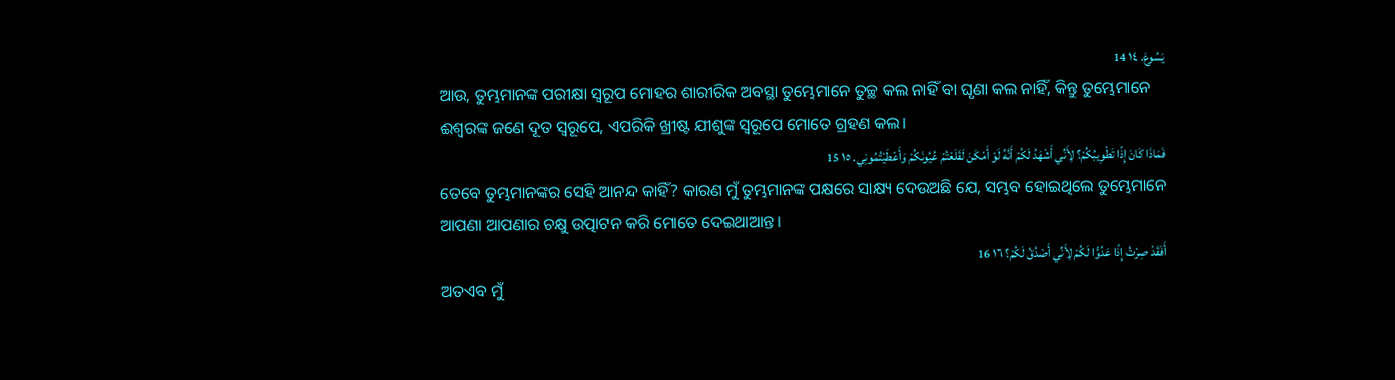يَسُوعَ. ١٤ 14
ଆଉ, ତୁମ୍ଭମାନଙ୍କ ପରୀକ୍ଷା ସ୍ୱରୂପ ମୋହର ଶାରୀରିକ ଅବସ୍ଥା ତୁମ୍ଭେମାନେ ତୁଚ୍ଛ କଲ ନାହିଁ ବା ଘୃଣା କଲ ନାହିଁ, କିନ୍ତୁ ତୁମ୍ଭେମାନେ ଈଶ୍ବରଙ୍କ ଜଣେ ଦୂତ ସ୍ୱରୂପେ, ଏପରିକି ଖ୍ରୀଷ୍ଟ ଯୀଶୁଙ୍କ ସ୍ୱରୂପେ ମୋତେ ଗ୍ରହଣ କଲ।
فَمَاذَا كَانَ إِذًا تَطْوِيبُكُمْ؟ لِأَنِّي أَشْهَدُ لَكُمْ أَنَّهُ لَوْ أَمْكَنَ لَقَلَعْتُمْ عُيُونَكُمْ وَأَعْطَيْتُمُونِي. ١٥ 15
ତେବେ ତୁମ୍ଭମାନଙ୍କର ସେହି ଆନନ୍ଦ କାହିଁ? କାରଣ ମୁଁ ତୁମ୍ଭମାନଙ୍କ ପକ୍ଷରେ ସାକ୍ଷ୍ୟ ଦେଉଅଛି ଯେ, ସମ୍ଭବ ହୋଇଥିଲେ ତୁମ୍ଭେମାନେ ଆପଣା ଆପଣାର ଚକ୍ଷୁ ଉତ୍ପାଟନ କରି ମୋତେ ଦେଇଥାଆନ୍ତ।
أَفَقَدْ صِرْتُ إِذًا عَدُوًّا لَكُمْ لِأَنِّي أَصْدُقُ لَكُمْ؟ ١٦ 16
ଅତଏବ ମୁଁ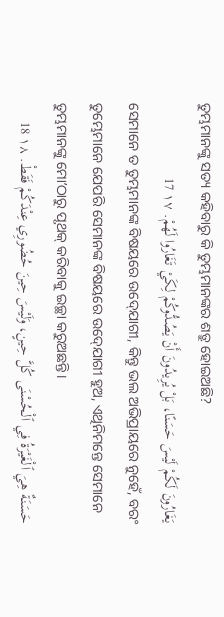ତୁମ୍ଭମାନଙ୍କୁ ସତ୍ୟ କହିବାରୁ କି ତୁମ୍ଭମାନଙ୍କର ଶତ୍ରୁ ହୋଇଅଛି?
يَغَارُونَ لَكُمْ لَيْسَ حَسَنًا، بَلْ يُرِيدُونَ أَنْ يَصُدُّوكُمْ لِكَيْ تَغَارُوا لَهُمْ. ١٧ 17
ସେମାନେ ତ ତୁମ୍ଭମାନଙ୍କ ବିଷୟରେ ଉଦ୍‍ଯୋଗୀ, କିନ୍ତୁ ଭଲ ଅଭିପ୍ରାୟରେ ନୁହେଁ, ବରଂ ତୁମ୍ଭେମାନେ ଯେପରି ସେମାନଙ୍କ ବିଷୟରେ ଉଦ୍‍ଯୋଗୀ ହୁଅ, ଏଥିନିମନ୍ତେ ସେମାନେ ତୁମ୍ଭମାନଙ୍କୁ ମୋʼଠାରୁ ପୃଥକ୍ କରିବାକୁ ଇଚ୍ଛା କରୁଅଛନ୍ତି।
حَسَنَةٌ هِيَ ٱلْغَيْرَةُ فِي ٱلْحُسْنَى كُلَّ حِينٍ، وَلَيْسَ حِينَ حُضُورِي عِنْدَكُمْ فَقَطْ. ١٨ 18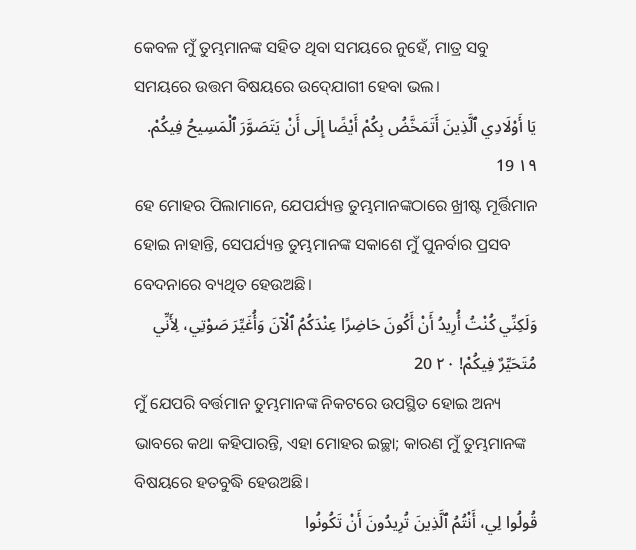କେବଳ ମୁଁ ତୁମ୍ଭମାନଙ୍କ ସହିତ ଥିବା ସମୟରେ ନୁହେଁ, ମାତ୍ର ସବୁ ସମୟରେ ଉତ୍ତମ ବିଷୟରେ ଉଦ୍‍ଯୋଗୀ ହେବା ଭଲ।
يَا أَوْلَادِي ٱلَّذِينَ أَتَمَخَّضُ بِكُمْ أَيْضًا إِلَى أَنْ يَتَصَوَّرَ ٱلْمَسِيحُ فِيكُمْ. ١٩ 19
ହେ ମୋହର ପିଲାମାନେ, ଯେପର୍ଯ୍ୟନ୍ତ ତୁମ୍ଭମାନଙ୍କଠାରେ ଖ୍ରୀଷ୍ଟ ମୂର୍ତ୍ତିମାନ ହୋଇ ନାହାନ୍ତି, ସେପର୍ଯ୍ୟନ୍ତ ତୁମ୍ଭମାନଙ୍କ ସକାଶେ ମୁଁ ପୁନର୍ବାର ପ୍ରସବ ବେଦନାରେ ବ୍ୟଥିତ ହେଉଅଛି।
وَلَكِنِّي كُنْتُ أُرِيدُ أَنْ أَكُونَ حَاضِرًا عِنْدَكُمُ ٱلْآنَ وَأُغَيِّرَ صَوْتِي، لِأَنِّي مُتَحَيِّرٌ فِيكُمْ! ٢٠ 20
ମୁଁ ଯେପରି ବର୍ତ୍ତମାନ ତୁମ୍ଭମାନଙ୍କ ନିକଟରେ ଉପସ୍ଥିତ ହୋଇ ଅନ୍ୟ ଭାବରେ କଥା କହିପାରନ୍ତି, ଏହା ମୋହର ଇଚ୍ଛା; କାରଣ ମୁଁ ତୁମ୍ଭମାନଙ୍କ ବିଷୟରେ ହତବୁଦ୍ଧି ହେଉଅଛି।
قُولُوا لِي، أَنْتُمُ ٱلَّذِينَ تُرِيدُونَ أَنْ تَكُونُوا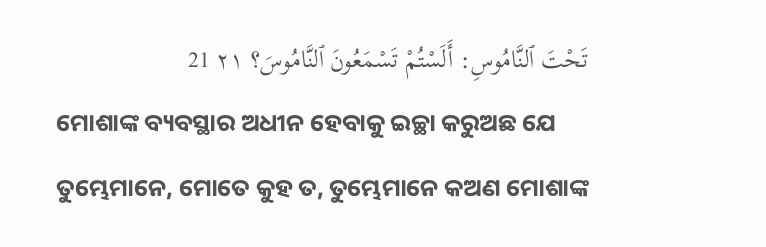تَحْتَ ٱلنَّامُوسِ: أَلَسْتُمْ تَسْمَعُونَ ٱلنَّامُوسَ؟ ٢١ 21
ମୋଶାଙ୍କ ବ୍ୟବସ୍ଥାର ଅଧୀନ ହେବାକୁ ଇଚ୍ଛା କରୁଅଛ ଯେ ତୁମ୍ଭେମାନେ, ମୋତେ କୁହ ତ, ତୁମ୍ଭେମାନେ କଅଣ ମୋଶାଙ୍କ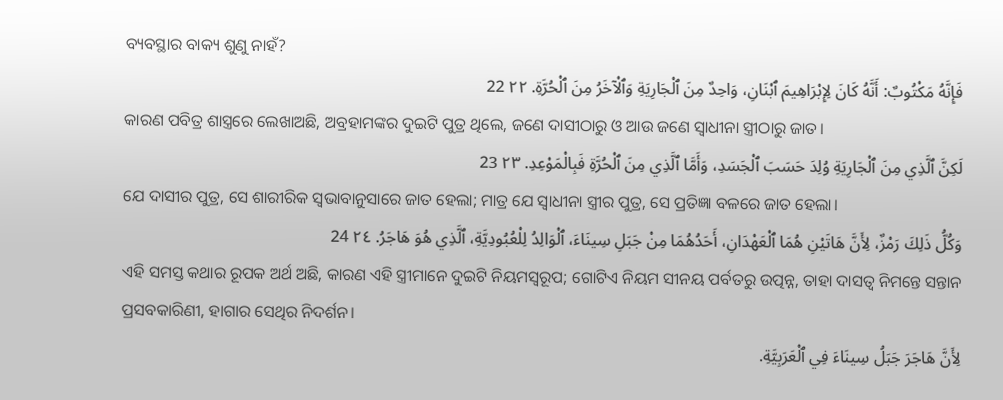ବ୍ୟବସ୍ଥାର ବାକ୍ୟ ଶୁଣୁ ନାହଁ?
فَإِنَّهُ مَكْتُوبٌ: أَنَّهُ كَانَ لِإِبْرَاهِيمَ ٱبْنَانِ، وَاحِدٌ مِنَ ٱلْجَارِيَةِ وَٱلْآخَرُ مِنَ ٱلْحُرَّةِ. ٢٢ 22
କାରଣ ପବିତ୍ର ଶାସ୍ତ୍ରରେ ଲେଖାଅଛି, ଅବ୍ରହାମଙ୍କର ଦୁଇଟି ପୁତ୍ର ଥିଲେ, ଜଣେ ଦାସୀଠାରୁ ଓ ଆଉ ଜଣେ ସ୍ୱାଧୀନା ସ୍ତ୍ରୀଠାରୁ ଜାତ।
لَكِنَّ ٱلَّذِي مِنَ ٱلْجَارِيَةِ وُلِدَ حَسَبَ ٱلْجَسَدِ، وَأَمَّا ٱلَّذِي مِنَ ٱلْحُرَّةِ فَبِالْمَوْعِدِ. ٢٣ 23
ଯେ ଦାସୀର ପୁତ୍ର, ସେ ଶାରୀରିକ ସ୍ୱଭାବାନୁସାରେ ଜାତ ହେଲା; ମାତ୍ର ଯେ ସ୍ୱାଧୀନା ସ୍ତ୍ରୀର ପୁତ୍ର, ସେ ପ୍ରତିଜ୍ଞା ବଳରେ ଜାତ ହେଲା।
وَكُلُّ ذَلِكَ رَمْزٌ، لِأَنَّ هَاتَيْنِ هُمَا ٱلْعَهْدَانِ، أَحَدُهُمَا مِنْ جَبَلِ سِينَاءَ، ٱلْوَالِدُ لِلْعُبُودِيَّةِ، ٱلَّذِي هُوَ هَاجَرُ. ٢٤ 24
ଏହି ସମସ୍ତ କଥାର ରୂପକ ଅର୍ଥ ଅଛି, କାରଣ ଏହି ସ୍ତ୍ରୀମାନେ ଦୁଇଟି ନିୟମସ୍ୱରୂପ; ଗୋଟିଏ ନିୟମ ସୀନୟ ପର୍ବତରୁ ଉତ୍ପନ୍ନ, ତାହା ଦାସତ୍ୱ ନିମନ୍ତେ ସନ୍ତାନ ପ୍ରସବକାରିଣୀ, ହାଗାର ସେଥିର ନିଦର୍ଶନ।
لِأَنَّ هَاجَرَ جَبَلُ سِينَاءَ فِي ٱلْعَرَبِيَّةِ.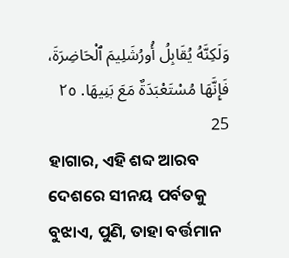وَلَكِنَّهُ يُقَابِلُ أُورُشَلِيمَ ٱلْحَاضِرَةَ، فَإِنَّهَا مُسْتَعْبَدَةٌ مَعَ بَنِيهَا. ٢٥ 25
ହାଗାର, ଏହି ଶବ୍ଦ ଆରବ ଦେଶରେ ସୀନୟ ପର୍ବତକୁ ବୁଝାଏ, ପୁଣି, ତାହା ବର୍ତ୍ତମାନ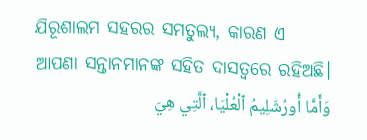ଯିରୂଶାଲମ ସହରର ସମତୁଲ୍ୟ, କାରଣ ଏ ଆପଣା ସନ୍ତାନମାନଙ୍କ ସହିତ ଦାସତ୍ୱରେ ରହିଅଛି।
وَأَمَّا أُورُشَلِيمُ ٱلْعُلْيَا، ٱلَّتِي هِيَ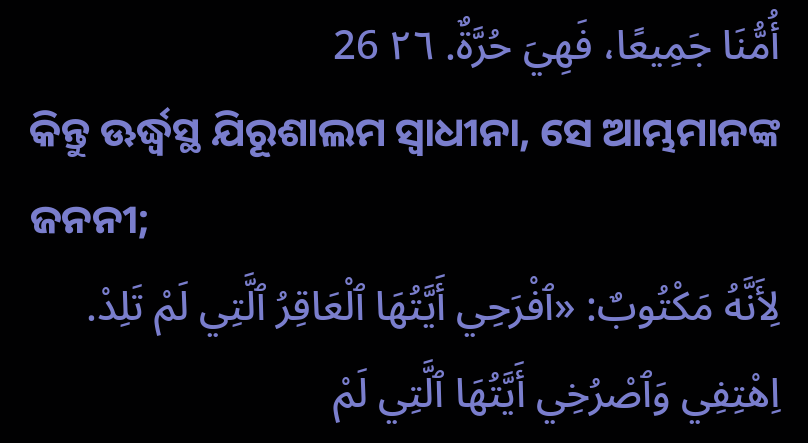أُمُّنَا جَمِيعًا، فَهِيَ حُرَّةٌ. ٢٦ 26
କିନ୍ତୁ ଊର୍ଦ୍ଧ୍ୱସ୍ଥ ଯିରୂଶାଲମ ସ୍ୱାଧୀନା, ସେ ଆମ୍ଭମାନଙ୍କ ଜନନୀ;
لِأَنَّهُ مَكْتُوبٌ: «ٱفْرَحِي أَيَّتُهَا ٱلْعَاقِرُ ٱلَّتِي لَمْ تَلِدْ. اِهْتِفِي وَٱصْرُخِي أَيَّتُهَا ٱلَّتِي لَمْ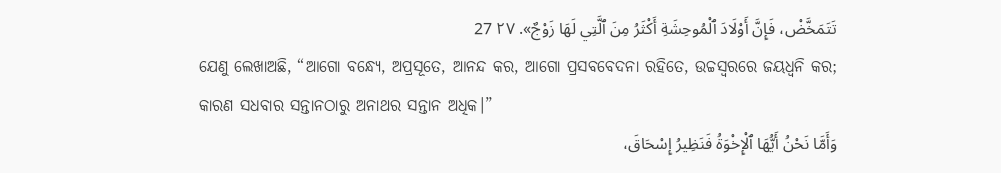تَتَمَخَّضْ، فَإِنَّ أَوْلَادَ ٱلْمُوحِشَةِ أَكْثَرُ مِنَ ٱلَّتِي لَهَا زَوْجٌ». ٢٧ 27
ଯେଣୁ ଲେଖାଅଛି, “ଆଗୋ ବନ୍ଧ୍ୟେ, ଅପ୍ରସୂତେ, ଆନନ୍ଦ କର, ଆଗୋ ପ୍ରସବବେଦନା ରହିତେ, ଉଚ୍ଚସ୍ୱରରେ ଜୟଧ୍ୱନି କର; କାରଣ ସଧବାର ସନ୍ତାନଠାରୁ ଅନାଥର ସନ୍ତାନ ଅଧିକ।”
وَأَمَّا نَحْنُ أَيُّهَا ٱلْإِخْوَةُ فَنَظِيرُ إِسْحَاقَ،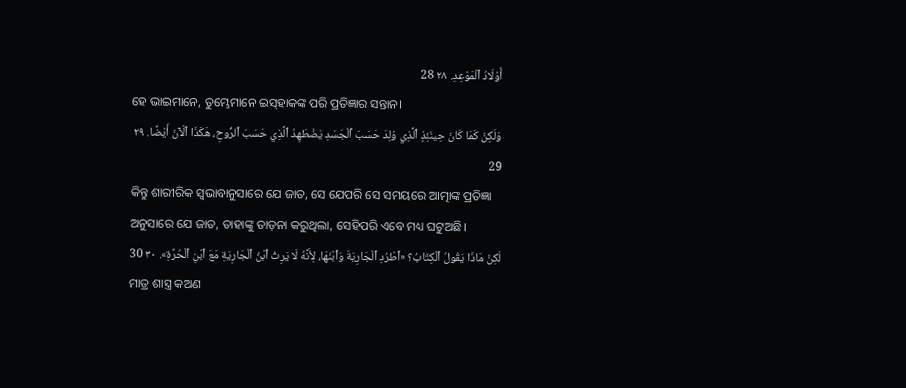أَوْلَادُ ٱلْمَوْعِدِ. ٢٨ 28
ହେ ଭାଇମାନେ, ତୁମ୍ଭେମାନେ ଇସ୍‌ହାକଙ୍କ ପରି ପ୍ରତିଜ୍ଞାର ସନ୍ତାନ।
وَلَكِنْ كَمَا كَانَ حِينَئِذٍ ٱلَّذِي وُلِدَ حَسَبَ ٱلْجَسَدِ يَضْطَهِدُ ٱلَّذِي حَسَبَ ٱلرُّوحِ، هَكَذَا ٱلْآنَ أَيْضًا. ٢٩ 29
କିନ୍ତୁ ଶାରୀରିକ ସ୍ୱଭାବାନୁସାରେ ଯେ ଜାତ, ସେ ଯେପରି ସେ ସମୟରେ ଆତ୍ମାଙ୍କ ପ୍ରତିଜ୍ଞା ଅନୁସାରେ ଯେ ଜାତ, ତାହାଙ୍କୁ ତାଡ଼ନା କରୁଥିଲା, ସେହିପରି ଏବେ ମଧ୍ୟ ଘଟୁଅଛି।
لَكِنْ مَاذَا يَقُولُ ٱلْكِتَابُ؟ «ٱطْرُدِ ٱلْجَارِيَةَ وَٱبْنَهَا، لِأَنَّهُ لَا يَرِثُ ٱبْنُ ٱلْجَارِيَةِ مَعَ ٱبْنِ ٱلْحُرَّةِ». ٣٠ 30
ମାତ୍ର ଶାସ୍ତ୍ର କଅଣ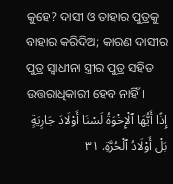କୁହେ? ଦାସୀ ଓ ତାହାର ପୁତ୍ରକୁ ବାହାର କରିଦିଅ; କାରଣ ଦାସୀର ପୁତ୍ର ସ୍ୱାଧୀନା ସ୍ତ୍ରୀର ପୁତ୍ର ସହିତ ଉତ୍ତରାଧିକାରୀ ହେବ ନାହିଁ।
إِذًا أَيُّهَا ٱلْإِخْوَةُ لَسْنَا أَوْلَادَ جَارِيَةٍ بَلْ أَوْلَادُ ٱلْحُرَّةِ. ٣١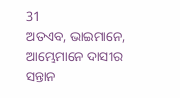31
ଅତଏବ, ଭାଇମାନେ, ଆମ୍ଭେମାନେ ଦାସୀର ସନ୍ତାନ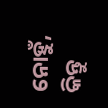ନୋହୁଁ, କିନ୍ତୁ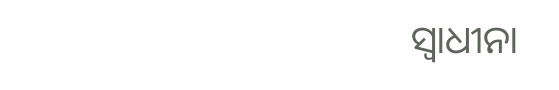ସ୍ୱାଧୀନା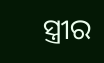ସ୍ତ୍ରୀର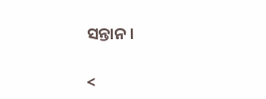ସନ୍ତାନ।

<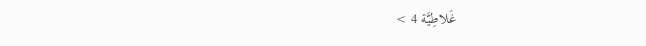غَلاطِيَّة 4 >